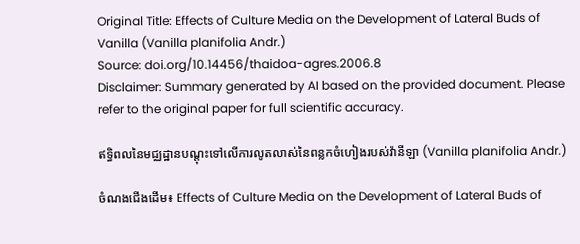Original Title: Effects of Culture Media on the Development of Lateral Buds of Vanilla (Vanilla planifolia Andr.)
Source: doi.org/10.14456/thaidoa-agres.2006.8
Disclaimer: Summary generated by AI based on the provided document. Please refer to the original paper for full scientific accuracy.

ឥទ្ធិពលនៃមជ្ឈដ្ឋានបណ្តុះទៅលើការលូតលាស់នៃពន្លកចំហៀងរបស់វ៉ានីឡា (Vanilla planifolia Andr.)

ចំណងជើងដើម៖ Effects of Culture Media on the Development of Lateral Buds of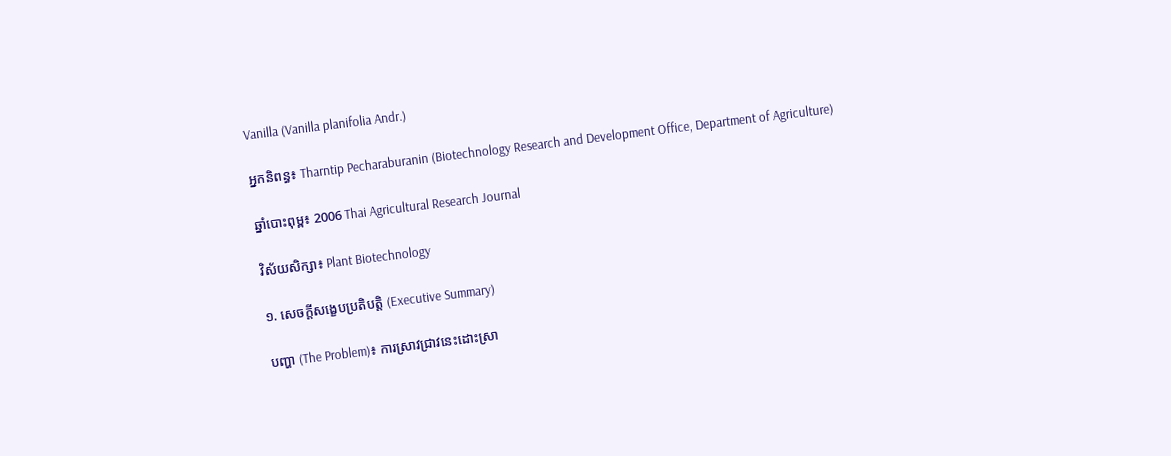Vanilla (Vanilla planifolia Andr.)

អ្នកនិពន្ធ៖ Tharntip Pecharaburanin (Biotechnology Research and Development Office, Department of Agriculture)

ឆ្នាំបោះពុម្ព៖ 2006 Thai Agricultural Research Journal

វិស័យសិក្សា៖ Plant Biotechnology

១. សេចក្តីសង្ខេបប្រតិបត្តិ (Executive Summary)

បញ្ហា (The Problem)៖ ការស្រាវជ្រាវនេះដោះស្រា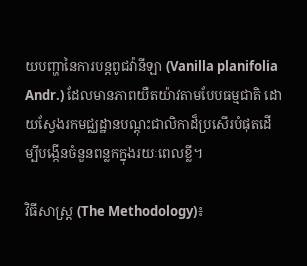យបញ្ហានៃការបន្តពូជវ៉ានីឡា (Vanilla planifolia Andr.) ដែលមានភាពយឺតយ៉ាវតាមបែបធម្មជាតិ ដោយស្វែងរកមជ្ឈដ្ឋានបណ្តុះជាលិកាដ៏ប្រសើរបំផុតដើម្បីបង្កើនចំនួនពន្លកក្នុងរយៈពេលខ្លី។

វិធីសាស្ត្រ (The Methodology)៖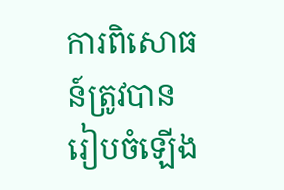ការពិសោធន៍ត្រូវបានរៀបចំឡើង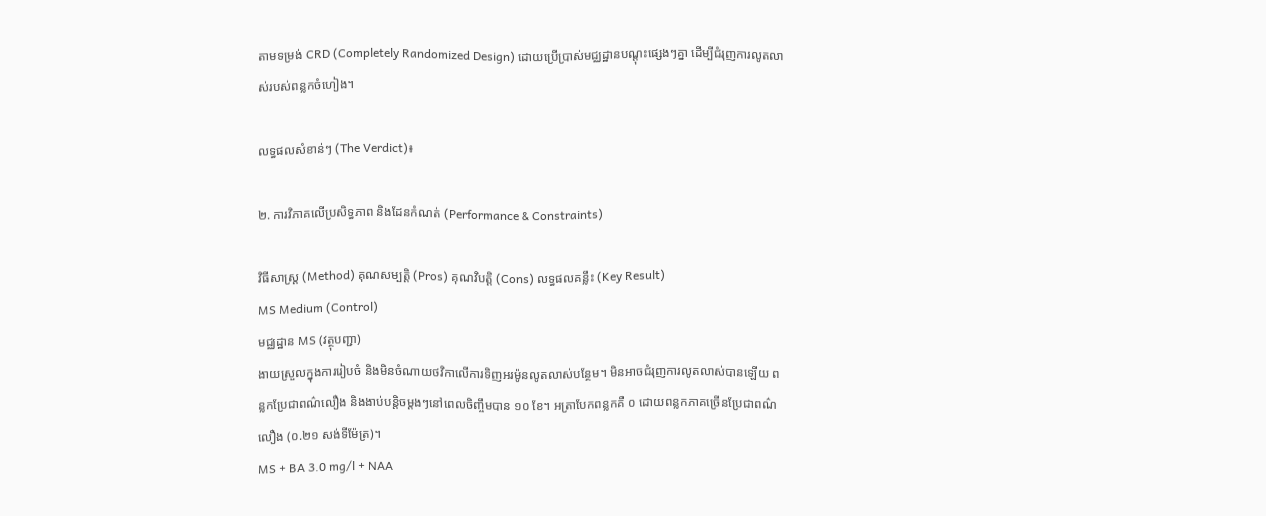តាមទម្រង់ CRD (Completely Randomized Design) ដោយប្រើប្រាស់មជ្ឈដ្ឋានបណ្តុះផ្សេងៗគ្នា ដើម្បីជំរុញការលូតលាស់របស់ពន្លកចំហៀង។

លទ្ធផលសំខាន់ៗ (The Verdict)៖

២. ការវិភាគលើប្រសិទ្ធភាព និងដែនកំណត់ (Performance & Constraints)

វិធីសាស្ត្រ (Method) គុណសម្បត្តិ (Pros) គុណវិបត្តិ (Cons) លទ្ធផលគន្លឹះ (Key Result)
MS Medium (Control)
មជ្ឈដ្ឋាន MS (វត្ថុបញ្ជា)
ងាយស្រួលក្នុងការរៀបចំ និងមិនចំណាយថវិកាលើការទិញអរម៉ូនលូតលាស់បន្ថែម។ មិនអាចជំរុញការលូតលាស់បានឡើយ ពន្លកប្រែជាពណ៌លឿង និងងាប់បន្តិចម្តងៗនៅពេលចិញ្ចឹមបាន ១០ ខែ។ អត្រាបែកពន្លកគឺ ០ ដោយពន្លកភាគច្រើនប្រែជាពណ៌លឿង (០.២១ សង់ទីម៉ែត្រ)។
MS + BA 3.0 mg/l + NAA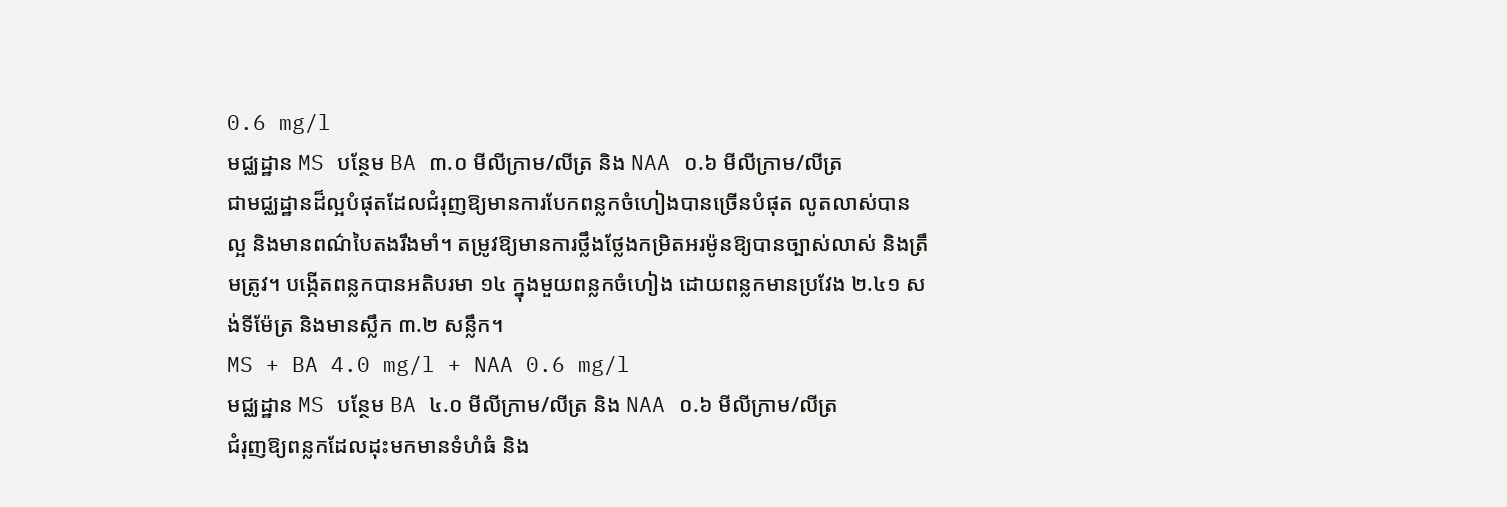0.6 mg/l
មជ្ឈដ្ឋាន MS បន្ថែម BA ៣.០ មីលីក្រាម/លីត្រ និង NAA ០.៦ មីលីក្រាម/លីត្រ
ជាមជ្ឈដ្ឋានដ៏ល្អបំផុតដែលជំរុញឱ្យមានការបែកពន្លកចំហៀងបានច្រើនបំផុត លូតលាស់បានល្អ និងមានពណ៌បៃតងរឹងមាំ។ តម្រូវឱ្យមានការថ្លឹងថ្លែងកម្រិតអរម៉ូនឱ្យបានច្បាស់លាស់ និងត្រឹមត្រូវ។ បង្កើតពន្លកបានអតិបរមា ១៤ ក្នុងមួយពន្លកចំហៀង ដោយពន្លកមានប្រវែង ២.៤១ សង់ទីម៉ែត្រ និងមានស្លឹក ៣.២ សន្លឹក។
MS + BA 4.0 mg/l + NAA 0.6 mg/l
មជ្ឈដ្ឋាន MS បន្ថែម BA ៤.០ មីលីក្រាម/លីត្រ និង NAA ០.៦ មីលីក្រាម/លីត្រ
ជំរុញឱ្យពន្លកដែលដុះមកមានទំហំធំ និង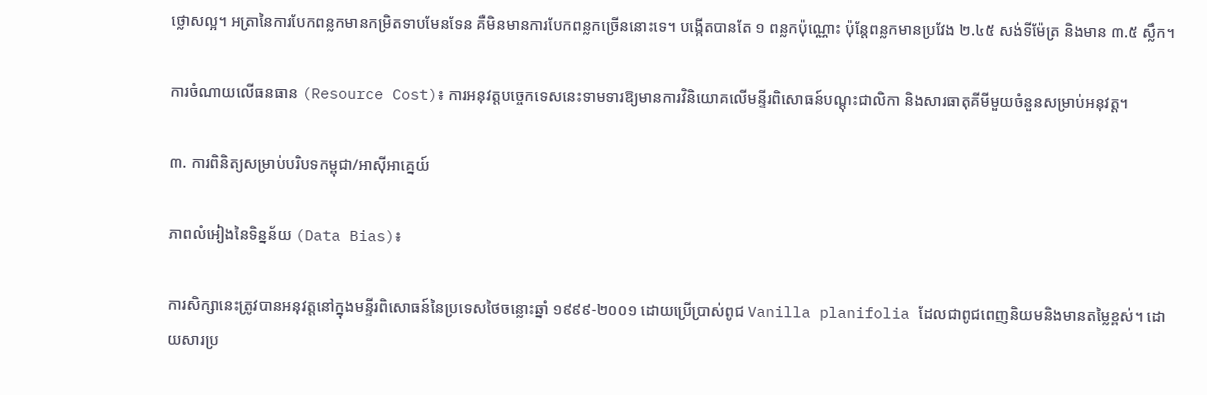ថ្លោសល្អ។ អត្រានៃការបែកពន្លកមានកម្រិតទាបមែនទែន គឺមិនមានការបែកពន្លកច្រើននោះទេ។ បង្កើតបានតែ ១ ពន្លកប៉ុណ្ណោះ ប៉ុន្តែពន្លកមានប្រវែង ២.៤៥ សង់ទីម៉ែត្រ និងមាន ៣.៥ ស្លឹក។

ការចំណាយលើធនធាន (Resource Cost)៖ ការអនុវត្តបច្ចេកទេសនេះទាមទារឱ្យមានការវិនិយោគលើមន្ទីរពិសោធន៍បណ្តុះជាលិកា និងសារធាតុគីមីមួយចំនួនសម្រាប់អនុវត្ត។

៣. ការពិនិត្យសម្រាប់បរិបទកម្ពុជា/អាស៊ីអាគ្នេយ៍

ភាពលំអៀងនៃទិន្នន័យ (Data Bias)៖

ការសិក្សានេះត្រូវបានអនុវត្តនៅក្នុងមន្ទីរពិសោធន៍នៃប្រទេសថៃចន្លោះឆ្នាំ ១៩៩៩-២០០១ ដោយប្រើប្រាស់ពូជ Vanilla planifolia ដែលជាពូជពេញនិយមនិងមានតម្លៃខ្ពស់។ ដោយសារប្រ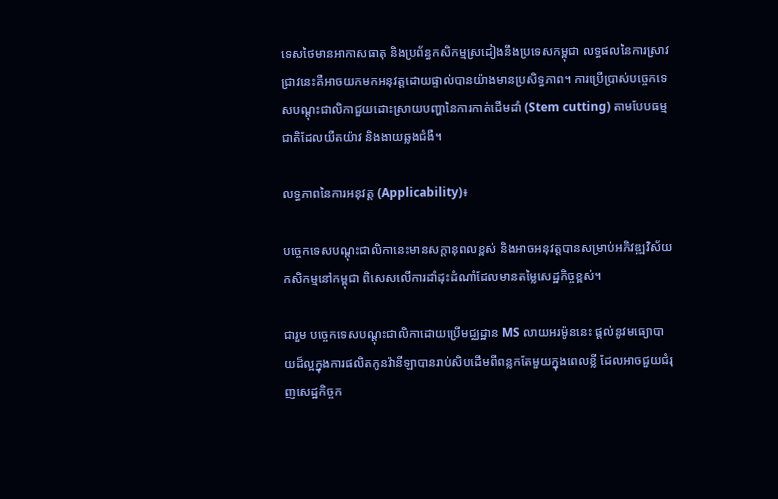ទេសថៃមានអាកាសធាតុ និងប្រព័ន្ធកសិកម្មស្រដៀងនឹងប្រទេសកម្ពុជា លទ្ធផលនៃការស្រាវជ្រាវនេះគឺអាចយកមកអនុវត្តដោយផ្ទាល់បានយ៉ាងមានប្រសិទ្ធភាព។ ការប្រើប្រាស់បច្ចេកទេសបណ្តុះជាលិកាជួយដោះស្រាយបញ្ហានៃការកាត់ដើមដាំ (Stem cutting) តាមបែបធម្មជាតិដែលយឺតយ៉ាវ និងងាយឆ្លងជំងឺ។

លទ្ធភាពនៃការអនុវត្ត (Applicability)៖

បច្ចេកទេសបណ្តុះជាលិកានេះមានសក្តានុពលខ្ពស់ និងអាចអនុវត្តបានសម្រាប់អភិវឌ្ឍវិស័យកសិកម្មនៅកម្ពុជា ពិសេសលើការដាំដុះដំណាំដែលមានតម្លៃសេដ្ឋកិច្ចខ្ពស់។

ជារួម បច្ចេកទេសបណ្តុះជាលិកាដោយប្រើមជ្ឈដ្ឋាន MS លាយអរម៉ូននេះ ផ្តល់នូវមធ្យោបាយដ៏ល្អក្នុងការផលិតកូនវ៉ានីឡាបានរាប់សិបដើមពីពន្លកតែមួយក្នុងពេលខ្លី ដែលអាចជួយជំរុញសេដ្ឋកិច្ចក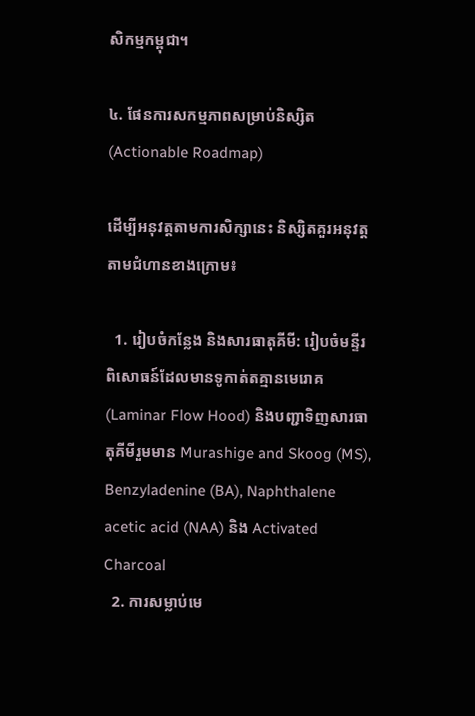សិកម្មកម្ពុជា។

៤. ផែនការសកម្មភាពសម្រាប់និស្សិត (Actionable Roadmap)

ដើម្បីអនុវត្តតាមការសិក្សានេះ និស្សិតគួរអនុវត្តតាមជំហានខាងក្រោម៖

  1. រៀបចំកន្លែង និងសារធាតុគីមី: រៀបចំមន្ទីរពិសោធន៍ដែលមានទូកាត់តគ្មានមេរោគ (Laminar Flow Hood) និងបញ្ជាទិញសារធាតុគីមីរួមមាន Murashige and Skoog (MS), Benzyladenine (BA), Naphthalene acetic acid (NAA) និង Activated Charcoal
  2. ការសម្លាប់មេ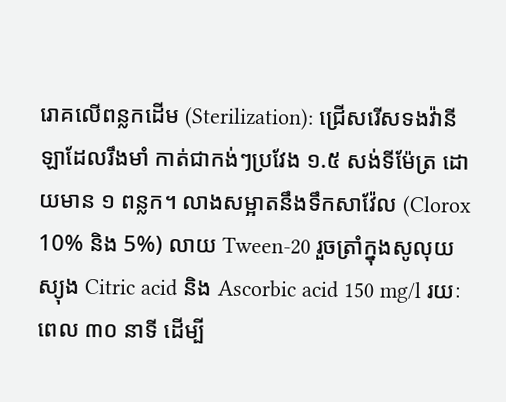រោគលើពន្លកដើម (Sterilization): ជ្រើសរើសទងវ៉ានីឡាដែលរឹងមាំ កាត់ជាកង់ៗប្រវែង ១.៥ សង់ទីម៉ែត្រ ដោយមាន ១ ពន្លក។ លាងសម្អាតនឹងទឹកសាវ៉ែល (Clorox 10% និង 5%) លាយ Tween-20 រួចត្រាំក្នុងសូលុយស្យុង Citric acid និង Ascorbic acid 150 mg/l រយៈពេល ៣០ នាទី ដើម្បី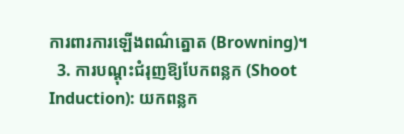ការពារការឡើងពណ៌ត្នោត (Browning)។
  3. ការបណ្តុះជំរុញឱ្យបែកពន្លក (Shoot Induction): យកពន្លក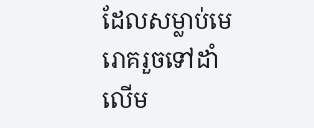ដែលសម្លាប់មេរោគរួចទៅដាំលើម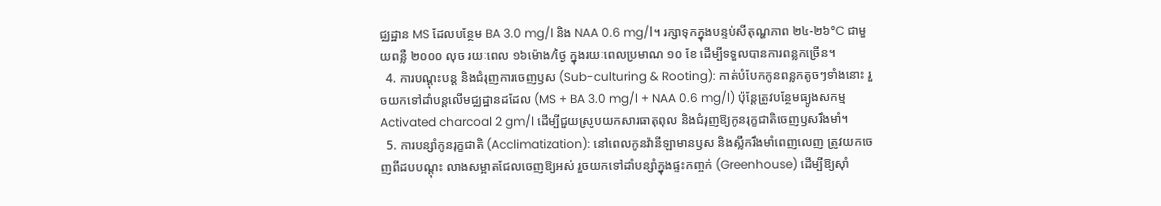ជ្ឈដ្ឋាន MS ដែលបន្ថែម BA 3.0 mg/l និង NAA 0.6 mg/l។ រក្សាទុកក្នុងបន្ទប់សីតុណ្ហភាព ២៤-២៦°C ជាមួយពន្លឺ ២០០០ លុច រយៈពេល ១៦ម៉ោង/ថ្ងៃ ក្នុងរយៈពេលប្រមាណ ១០ ខែ ដើម្បីទទួលបានការពន្លកច្រើន។
  4. ការបណ្តុះបន្ត និងជំរុញការចេញឫស (Sub-culturing & Rooting): កាត់បំបែកកូនពន្លកតូចៗទាំងនោះ រួចយកទៅដាំបន្តលើមជ្ឈដ្ឋានដដែល (MS + BA 3.0 mg/l + NAA 0.6 mg/l) ប៉ុន្តែត្រូវបន្ថែមធ្យូងសកម្ម Activated charcoal 2 gm/l ដើម្បីជួយស្រូបយកសារធាតុពុល និងជំរុញឱ្យកូនរុក្ខជាតិចេញឫសរឹងមាំ។
  5. ការបន្សាំកូនរុក្ខជាតិ (Acclimatization): នៅពេលកូនវ៉ានីឡាមានឫស និងស្លឹករឹងមាំពេញលេញ ត្រូវយកចេញពីដបបណ្តុះ លាងសម្អាតជែលចេញឱ្យអស់ រួចយកទៅដាំបន្សាំក្នុងផ្ទះកញ្ចក់ (Greenhouse) ដើម្បីឱ្យស៊ាំ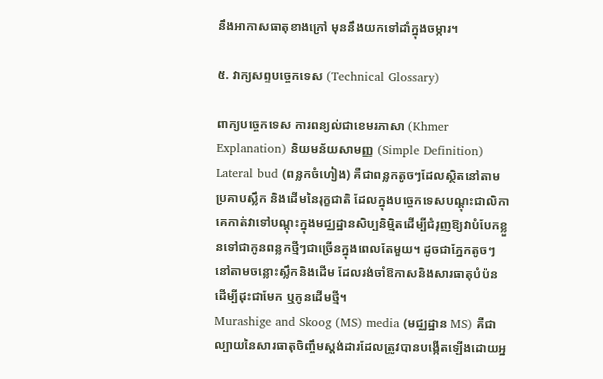នឹងអាកាសធាតុខាងក្រៅ មុននឹងយកទៅដាំក្នុងចម្ការ។

៥. វាក្យសព្ទបច្ចេកទេស (Technical Glossary)

ពាក្យបច្ចេកទេស ការពន្យល់ជាខេមរភាសា (Khmer Explanation) និយមន័យសាមញ្ញ (Simple Definition)
Lateral bud (ពន្លកចំហៀង) គឺជាពន្លកតូចៗដែលស្ថិតនៅតាមប្រគាបស្លឹក និងដើមនៃរុក្ខជាតិ ដែលក្នុងបច្ចេកទេសបណ្តុះជាលិកា គេកាត់វាទៅបណ្តុះក្នុងមជ្ឈដ្ឋានសិប្បនិម្មិតដើម្បីជំរុញឱ្យវាបំបែកខ្លួនទៅជាកូនពន្លកថ្មីៗជាច្រើនក្នុងពេលតែមួយ។ ដូចជាភ្នែកតូចៗនៅតាមចន្លោះស្លឹកនិងដើម ដែលរង់ចាំឱកាសនិងសារធាតុបំប៉នដើម្បីដុះជាមែក ឬកូនដើមថ្មី។
Murashige and Skoog (MS) media (មជ្ឈដ្ឋាន MS) គឺជាល្បាយនៃសារធាតុចិញ្ចឹមស្តង់ដារដែលត្រូវបានបង្កើតឡើងដោយអ្ន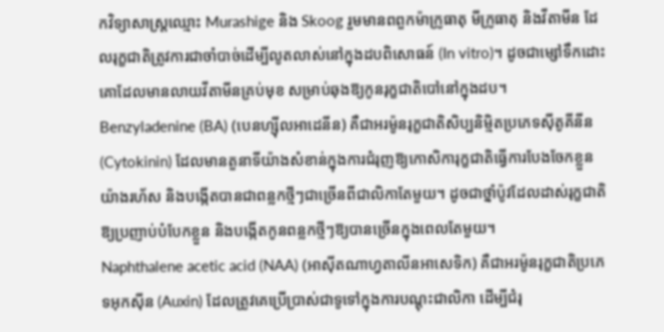កវិទ្យាសាស្ត្រឈ្មោះ Murashige និង Skoog រួមមានពពួកម៉ាក្រូធាតុ មីក្រូធាតុ និងវីតាមីន ដែលរុក្ខជាតិត្រូវការជាចាំបាច់ដើម្បីលូតលាស់នៅក្នុងដបពិសោធន៍ (In vitro)។ ដូចជាម្សៅទឹកដោះគោដែលមានលាយវីតាមីនគ្រប់មុខ សម្រាប់ឆុងឱ្យកូនរុក្ខជាតិបៅនៅក្នុងដប។
Benzyladenine (BA) (បេនហ្ស៊ីលអាដេនីន) គឺជាអរម៉ូនរុក្ខជាតិសិប្បនិម្មិតប្រភេទស៊ីតូគីនីន (Cytokinin) ដែលមានតួនាទីយ៉ាងសំខាន់ក្នុងការជំរុញឱ្យកោសិការុក្ខជាតិធ្វើការបែងចែកខ្លួនយ៉ាងរហ័ស និងបង្កើតបានជាពន្លកថ្មីៗជាច្រើនពីជាលិកាតែមួយ។ ដូចជាថ្នាំប៉ូវដែលដាស់រុក្ខជាតិឱ្យប្រញាប់បំបែកខ្លួន និងបង្កើតកូនពន្លកថ្មីៗឱ្យបានច្រើនក្នុងពេលតែមួយ។
Naphthalene acetic acid (NAA) (អាស៊ីតណាហ្វតាលីនអាសេទិក) គឺជាអរម៉ូនរុក្ខជាតិប្រភេទអុកស៊ីន (Auxin) ដែលត្រូវគេប្រើប្រាស់ជាទូទៅក្នុងការបណ្តុះជាលិកា ដើម្បីជំរុ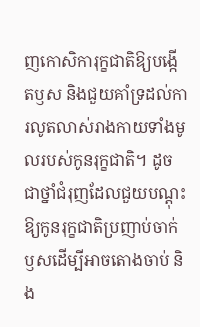ញកោសិការុក្ខជាតិឱ្យបង្កើតឫស និងជួយគាំទ្រដល់ការលូតលាស់រាងកាយទាំងមូលរបស់កូនរុក្ខជាតិ។ ដូចជាថ្នាំជំរុញដែលជួយបណ្ដុះឱ្យកូនរុក្ខជាតិប្រញាប់ចាក់ឫសដើម្បីអាចតោងចាប់ និង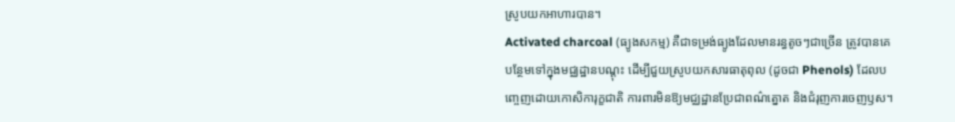ស្រូបយកអាហារបាន។
Activated charcoal (ធ្យូងសកម្ម) គឺជាទម្រង់ធ្យូងដែលមានរន្ធតូចៗជាច្រើន ត្រូវបានគេបន្ថែមទៅក្នុងមជ្ឈដ្ឋានបណ្តុះ ដើម្បីជួយស្រូបយកសារធាតុពុល (ដូចជា Phenols) ដែលបញ្ចេញដោយកោសិការុក្ខជាតិ ការពារមិនឱ្យមជ្ឈដ្ឋានប្រែជាពណ៌ត្នោត និងជំរុញការចេញឫស។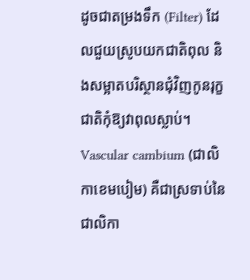ដូចជាតម្រងទឹក (Filter) ដែលជួយស្រូបយកជាតិពុល និងសម្អាតបរិស្ថានជុំវិញកូនរុក្ខជាតិកុំឱ្យវាពុលស្លាប់។
Vascular cambium (ជាលិកាខេមបៀម) គឺជាស្រទាប់នៃជាលិកា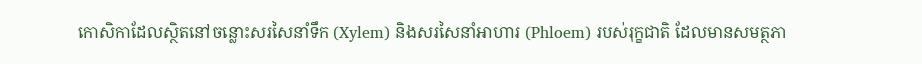កោសិកាដែលស្ថិតនៅចន្លោះសរសៃនាំទឹក (Xylem) និងសរសៃនាំអាហារ (Phloem) របស់រុក្ខជាតិ ដែលមានសមត្ថភា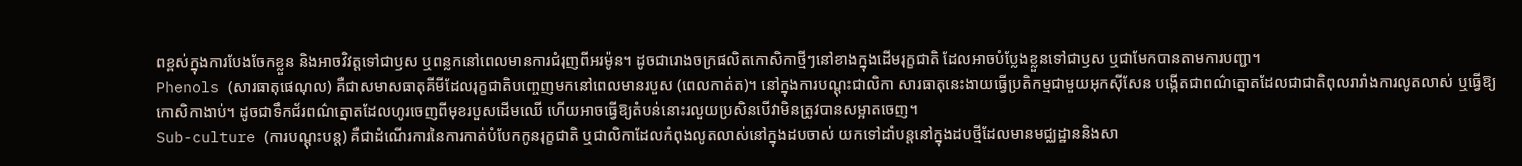ពខ្ពស់ក្នុងការបែងចែកខ្លួន និងអាចវិវត្តទៅជាឫស ឬពន្លកនៅពេលមានការជំរុញពីអរម៉ូន។ ដូចជារោងចក្រផលិតកោសិកាថ្មីៗនៅខាងក្នុងដើមរុក្ខជាតិ ដែលអាចបំប្លែងខ្លួនទៅជាឫស ឬជាមែកបានតាមការបញ្ជា។
Phenols (សារធាតុផេណុល) គឺជាសមាសធាតុគីមីដែលរុក្ខជាតិបញ្ចេញមកនៅពេលមានរបួស (ពេលកាត់ត)។ នៅក្នុងការបណ្តុះជាលិកា សារធាតុនេះងាយធ្វើប្រតិកម្មជាមួយអុកស៊ីសែន បង្កើតជាពណ៌ត្នោតដែលជាជាតិពុលរារាំងការលូតលាស់ ឬធ្វើឱ្យកោសិកាងាប់។ ដូចជាទឹកជ័រពណ៌ត្នោតដែលហូរចេញពីមុខរបួសដើមឈើ ហើយអាចធ្វើឱ្យតំបន់នោះរលួយប្រសិនបើវាមិនត្រូវបានសម្អាតចេញ។
Sub-culture (ការបណ្តុះបន្ត) គឺជាដំណើរការនៃការកាត់បំបែកកូនរុក្ខជាតិ ឬជាលិកាដែលកំពុងលូតលាស់នៅក្នុងដបចាស់ យកទៅដាំបន្តនៅក្នុងដបថ្មីដែលមានមជ្ឈដ្ឋាននិងសា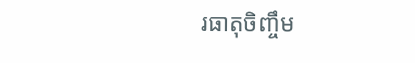រធាតុចិញ្ចឹម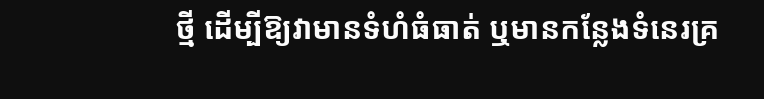ថ្មី ដើម្បីឱ្យវាមានទំហំធំធាត់ ឬមានកន្លែងទំនេរគ្រ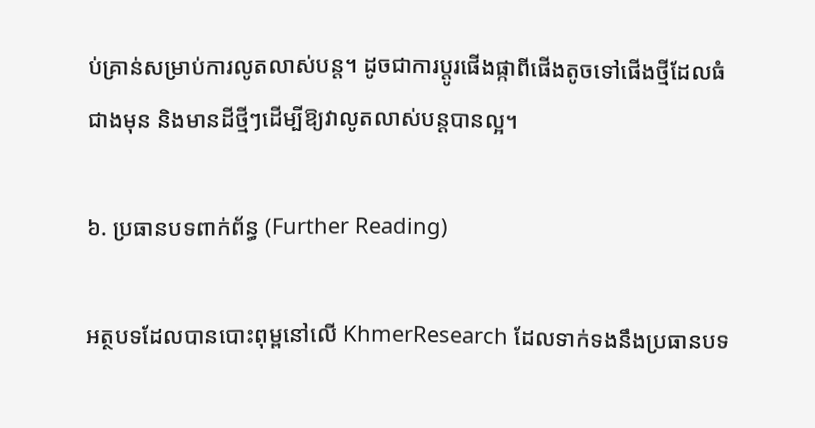ប់គ្រាន់សម្រាប់ការលូតលាស់បន្ត។ ដូចជាការប្តូរផើងផ្កាពីផើងតូចទៅផើងថ្មីដែលធំជាងមុន និងមានដីថ្មីៗដើម្បីឱ្យវាលូតលាស់បន្តបានល្អ។

៦. ប្រធានបទពាក់ព័ន្ធ (Further Reading)

អត្ថបទដែលបានបោះពុម្ពនៅលើ KhmerResearch ដែលទាក់ទងនឹងប្រធានបទ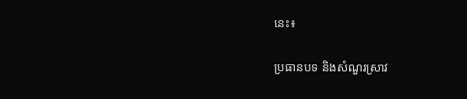នេះ៖

ប្រធានបទ និងសំណួរស្រាវ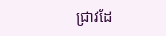ជ្រាវដែ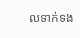លទាក់ទង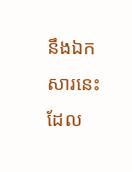នឹងឯកសារនេះ ដែល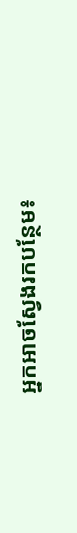អ្នកអាចស្វែងរកបន្ថែម៖